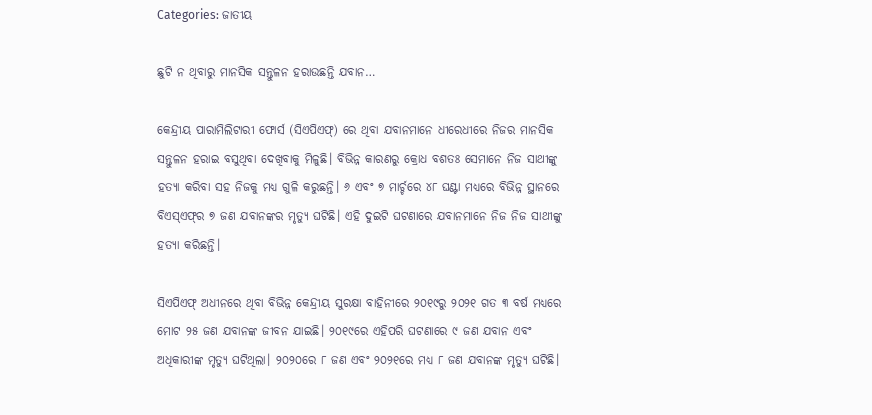Categories: ଜାତୀୟ

ଛୁଟି ନ ଥିବାରୁ ମାନସିକ ସନ୍ତୁଳନ ହରାଉଛନ୍ତି ଯବାନ…

କେନ୍ଦ୍ରୀୟ ପାରାମିଲିଟାରୀ ଫୋର୍ସ (ସିଏପିଏଫ୍‌) ରେ ଥିବା ଯବାନମାନେ ଧୀରେଧୀରେ ନିଜର ମାନସିକ ସନ୍ତୁଳନ ହରାଇ ବସୁଥିବା ଦେଖିବାକୁ ମିଳୁଛି। ବିଭିନ୍ନ କାରଣରୁ କ୍ରୋଧ ବଶତଃ ସେମାନେ ନିଜ ସାଥୀଙ୍କୁ ହତ୍ୟା କରିବା ସହ ନିଜକୁ ମଧ୍ୟ ଗୁଳି କରୁଛନ୍ତି। ୬ ଏବଂ ୭ ମାର୍ଚ୍ଚରେ ୪୮ ଘଣ୍ଟା ମଧ୍ୟରେ ବିଭିନ୍ନ ସ୍ଥାନରେ ବିଏସ୍‌ଏଫ୍‌ର ୭ ଜଣ ଯବାନଙ୍କର ମୃତ୍ୟୁ ଘଟିଛି। ଏହି ଦୁଇଟି ଘଟଣାରେ ଯବାନମାନେ ନିଜ ନିଜ ସାଥୀଙ୍କୁ ହତ୍ୟା କରିଛନ୍ତି।

ସିଏପିଏଫ୍‌ ଅଧୀନରେ ଥିବା ବିଭିନ୍ନ କେନ୍ଦ୍ରୀୟ ସୁରକ୍ଷା ବାହିନୀରେ ୨୦୧୯ରୁ ୨୦୨୧ ଗତ ୩ ବର୍ଷ ମଧ୍ୟରେ ମୋଟ ୨୫ ଜଣ ଯବାନଙ୍କ ଜୀବନ ଯାଇଛି। ୨୦୧୯ରେ ଏହିପରି ଘଟଣାରେ ୯ ଜଣ ଯବାନ ଏବଂ ଅଧିକାରୀଙ୍କ ମୃତ୍ୟୁ ଘଟିଥିଲା। ୨୦୨୦ରେ ୮ ଜଣ ଏବଂ ୨୦୨୧ରେ ମଧ୍ୟ ୮ ଜଣ ଯବାନଙ୍କ ମୃତ୍ୟୁ ଘଟିଛି।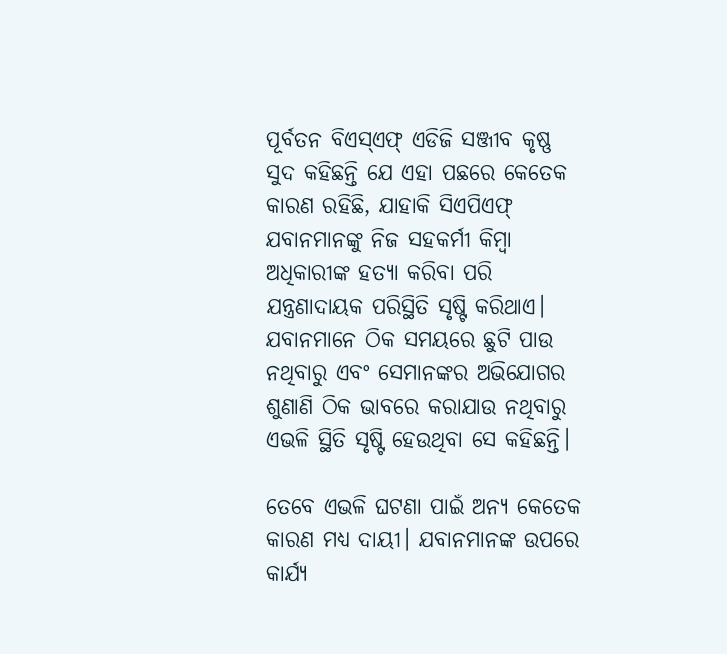ପୂର୍ବତନ ବିଏସ୍‌ଏଫ୍‌ ଏଡିଜି ସଞ୍ଜୀବ କୃଷ୍ଣ ସୁଦ କହିଛନ୍ତି ଯେ ଏହା ପଛରେ କେତେକ କାରଣ ରହିଛି, ଯାହାକି ସିଏପିଏଫ୍‌ ଯବାନମାନଙ୍କୁ ନିଜ ସହକର୍ମୀ କିମ୍ବା ଅଧିକାରୀଙ୍କ ହତ୍ୟା କରିବା ପରି ଯନ୍ତ୍ରଣାଦାୟକ ପରିସ୍ଥିତି ସୃଷ୍ଟି କରିଥାଏ। ଯବାନମାନେ ଠିକ ସମୟରେ ଛୁଟି ପାଉ ନଥିବାରୁ ଏବଂ ସେମାନଙ୍କର ଅଭିଯୋଗର ଶୁଣାଣି ଠିକ ଭାବରେ କରାଯାଉ ନଥିବାରୁ ଏଭଳି ସ୍ଥିତି ସୃଷ୍ଟି ହେଉଥିବା ସେ କହିଛନ୍ତି।

ତେବେ ଏଭଳି ଘଟଣା ପାଇଁ ଅନ୍ୟ କେତେକ କାରଣ ମଧ୍ୟ ଦାୟୀ। ଯବାନମାନଙ୍କ ଉପରେ କାର୍ଯ୍ୟ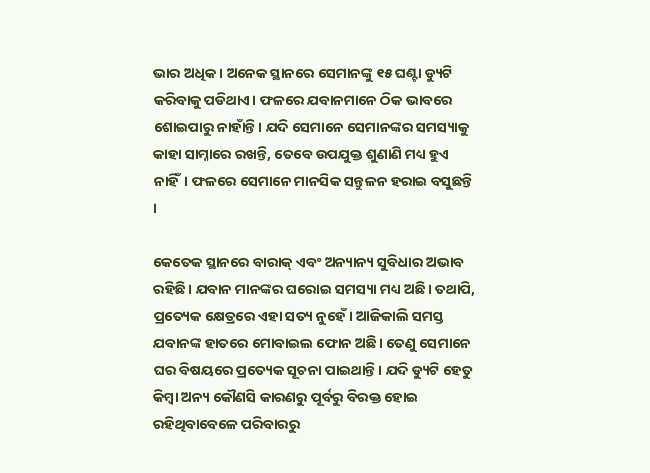ଭାର ଅଧିକ। ଅନେକ ସ୍ଥାନରେ ସେମାନଙ୍କୁ ୧୫ ଘଣ୍ଟା ଡ୍ୟୁଟି କରିବାକୁ ପଡିଥାଏ। ଫଳରେ ଯବାନମାନେ ଠିକ ଭାବରେ ଶୋଇପାରୁ ନାହାଁନ୍ତି। ଯଦି ସେମାନେ ସେମାନଙ୍କର ସମସ୍ୟାକୁ କାହା ସାମ୍ନାରେ ରଖନ୍ତି, ତେବେ ଉପଯୁକ୍ତ ଶୁଣାଣି ମଧ୍ୟ ହୁଏ ନାହିଁ। ଫଳରେ ସେମାନେ ମାନସିକ ସନ୍ତୁଳନ ହରାଇ ବସୁଛନ୍ତି ।

କେତେକ ସ୍ଥାନରେ ବାରାକ୍‌ ଏବଂ ଅନ୍ୟାନ୍ୟ ସୁବିଧାର ଅଭାବ ରହିଛି। ଯବାନ ମାନଙ୍କର ଘରୋଇ ସମସ୍ୟା ମଧ୍ୟ ଅଛି। ତଥାପି, ପ୍ରତ୍ୟେକ କ୍ଷେତ୍ରରେ ଏହା ସତ୍ୟ ନୁହେଁ। ଆଜିକାଲି ସମସ୍ତ ଯବାନଙ୍କ ହାତରେ ମୋବାଇଲ ଫୋନ ଅଛି। ତେଣୁ ସେମାନେ ଘର ବିଷୟରେ ପ୍ରତ୍ୟେକ ସୂଚନା ପାଇଥାନ୍ତି। ଯଦି ଡ୍ୟୁଟି ହେତୁ କିମ୍ବା ଅନ୍ୟ କୌଣସି କାରଣରୁ ପୂର୍ବରୁ ବିରକ୍ତ ହୋଇ ରହିଥିବାବେଳେ ପରିବାରରୁ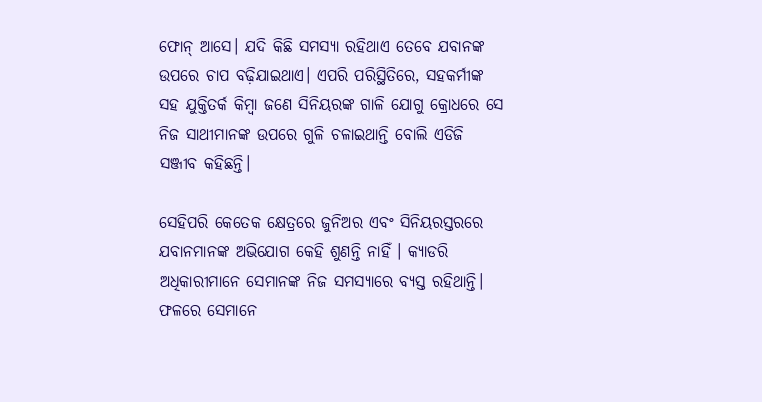ଫୋନ୍‌ ଆସେ। ଯଦି କିଛି ସମସ୍ୟା ରହିଥାଏ ତେବେ ଯବାନଙ୍କ ଉପରେ ଚାପ ବଢ଼ିଯାଇଥାଏ। ଏପରି ପରିସ୍ଥିତିରେ, ସହକର୍ମୀଙ୍କ ସହ ଯୁକ୍ତିତର୍କ କିମ୍ବା ଜଣେ ସିନିୟରଙ୍କ ଗାଳି ଯୋଗୁ କ୍ରୋଧରେ ସେ ନିଜ ସାଥୀମାନଙ୍କ ଉପରେ ଗୁଳି ଚଳାଇଥାନ୍ତି ବୋଲି ଏଡିଜି ସଞ୍ଜୀବ କହିଛନ୍ତି।

ସେହିପରି କେତେକ କ୍ଷେତ୍ରରେ ଜୁନିଅର ଏବଂ ସିନିୟରସ୍ତରରେ ଯବାନମାନଙ୍କ ଅଭିଯୋଗ କେହି ଶୁଣନ୍ତି ନାହିଁ । କ୍ୟାଡରି ଅଧିକାରୀମାନେ ସେମାନଙ୍କ ନିଜ ସମସ୍ୟାରେ ବ୍ୟସ୍ତ ରହିଥାନ୍ତି। ଫଳରେ ସେମାନେ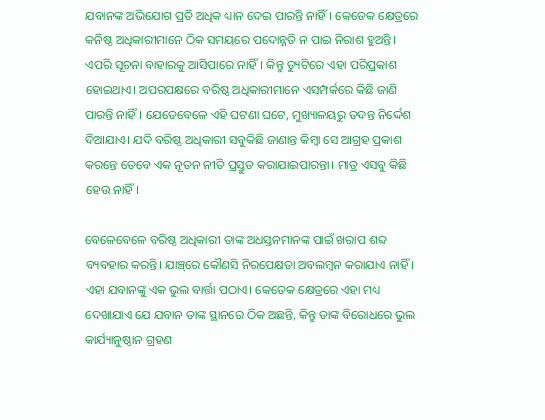ଯବାନଙ୍କ ଅଭିଯୋଗ ପ୍ରତି ଅଧିକ ଧ୍ୟାନ ଦେଇ ପାରନ୍ତି ନାହିଁ। କେତେକ କ୍ଷେତ୍ରରେ କନିଷ୍ଠ ଅଧିକାରୀମାନେ ଠିକ ସମୟରେ ପଦୋନ୍ନତି ନ ପାଇ ନିରାଶ ହୁଅନ୍ତି। ଏପରି ସୂଚନା ବାହାରକୁ ଆସିପାରେ ନାହିଁ। କିନ୍ତୁ ଡ୍ୟୁଟିରେ ଏହା ପରିପ୍ରକାଶ ହୋଇଥାଏ। ଅପରପକ୍ଷରେ ବରିଷ୍ଠ ଅଧିକାରୀମାନେ ଏସମ୍ପର୍କରେ କିଛି ଜାଣି ପାରନ୍ତି ନାହିଁ । ଯେତେବେଳେ ଏହି ଘଟଣା ଘଟେ, ମୁଖ୍ୟାଳୟରୁ ତଦନ୍ତ ନିର୍ଦ୍ଦେଶ ଦିଆଯାଏ। ଯଦି ବରିଷ୍ଠ ଅଧିକାରୀ ସବୁକିଛି ଜାଣାନ୍ତ କିମ୍ବା ସେ ଆଗ୍ରହ ପ୍ରକାଶ କରନ୍ତେ ତେବେ ଏକ ନୂତନ ନୀତି ପ୍ରସ୍ତୁତ କରାଯାଇପାରନ୍ତା। ମାତ୍ର ଏସବୁ କିଛି ହେଉ ନାହିଁ।

ବେଳେବେଳେ ବରିଷ୍ଠ ଅଧିକାରୀ ତାଙ୍କ ଅଧସ୍ତନମାନଙ୍କ ପାଇଁ ଖରାପ ଶବ୍ଦ ବ୍ୟବହାର କରନ୍ତି। ଯାଞ୍ଚ୍‌ରେ କୌଣସି ନିରପେକ୍ଷତା ଅବଲମ୍ବନ କରାଯାଏ ନାହିଁ । ଏହା ଯବାନଙ୍କୁ ଏକ ଭୁଲ ବାର୍ତ୍ତା ପଠାଏ। କେତେକ କ୍ଷେତ୍ରରେ ଏହା ମଧ୍ୟ ଦେଖାଯାଏ ଯେ ଯବାନ ତାଙ୍କ ସ୍ଥାନରେ ଠିକ ଅଛନ୍ତି, କିନ୍ତୁ ତାଙ୍କ ବିରୋଧରେ ଭୁଲ କାର୍ଯ୍ୟାନୁଷ୍ଠାନ ଗ୍ରହଣ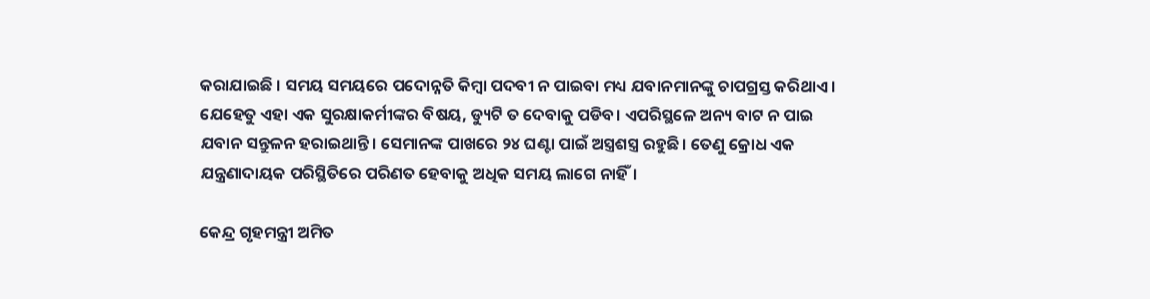କରାଯାଇଛି । ସମୟ ସମୟରେ ପଦୋନ୍ନତି କିମ୍ବା ପଦବୀ ନ ପାଇବା ମଧ୍ୟ ଯବାନମାନଙ୍କୁ ଚାପଗ୍ରସ୍ତ କରିଥାଏ । ଯେହେତୁ ଏହା ଏକ ସୁରକ୍ଷାକର୍ମୀଙ୍କର ବିଷୟ, ଡ୍ୟୁଟି ତ ଦେବାକୁ ପଡିବ। ଏପରିସ୍ଥଳେ ଅନ୍ୟ ବାଟ ନ ପାଇ ଯବାନ ସନ୍ତୁଳନ ହରାଇଥାନ୍ତି। ସେମାନଙ୍କ ପାଖରେ ୨୪ ଘଣ୍ଟା ପାଇଁ ଅସ୍ତ୍ରଶସ୍ତ୍ର ରହୁଛି। ତେଣୁ କ୍ରୋଧ ଏକ ଯନ୍ତ୍ରଣାଦାୟକ ପରିସ୍ଥିତିରେ ପରିଣତ ହେବାକୁ ଅଧିକ ସମୟ ଲାଗେ ନାହିଁ।

କେନ୍ଦ୍ର ଗୃହମନ୍ତ୍ରୀ ଅମିତ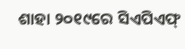ଶାହା ୨୦୧୯ରେ ସିଏପିଏଫ୍‌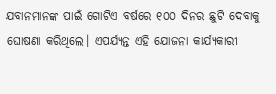ଯବାନମାନଙ୍କ ପାଇଁ ଗୋଟିଏ ବର୍ଷରେ ୧୦୦ ଦିନର ଛୁଟି ଦେବାକୁ ଘୋଷଣା କରିଥିଲେ। ଏପର୍ଯ୍ୟନ୍ତ ଏହି ଯୋଜନା କାର୍ଯ୍ୟକାରୀ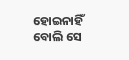ହୋଇନାହିଁ ବୋଲି ସେ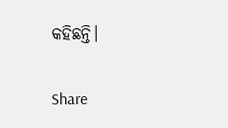କହିଛନ୍ତି।

Share